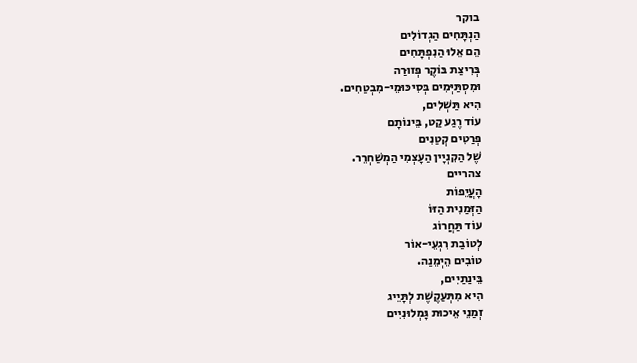בוקר
הַנְתָּחִים הַגְדוֹלִים
הֵם אֵלוּ הַנִפְתָּחִים
בְּרִיצַת בּוֹקֶר פְּזוּרַה
וּמִסְתַּיְּמִים בְּסִיכּוּמֵי-מִבְטַחִים.
הִיא תַּשְׁלִים,
עוֹד רֶגַע קַט, בֵּינוֹתָם
פְּרַטִים קְטַנִים
שֶׁל הַקִנְיָין הַעָצְמִי הַמְשַׁחְרֵר.
צהריים
הָעֲיֵפוֹת
הַזְּמַנִית הַזּוֹ
עוֹד תַּחֲרוֹג
לְטוֹבַת רִגְעֵי-אוֹר
טוֹבִים הֵיְמֵנַה.
בֵּינַתַיִים,
הִיא מִתְּעַקֶשֶׁת לְתָּיֵיג
זְמַנֵי אֵיכוּת גָּמְלוּנִיִים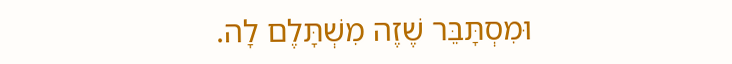וּמִסְתָּבֵּר שֶׁזֶה מִשְׁתָּלֶם לָה.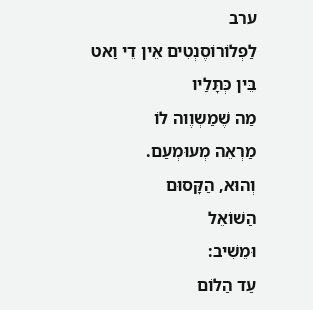ערב
לַפְלוֹרוֹסֶנְטִים אֵין דֵי וַאט
בֵּין כְּתָּלַיו
מַה שֶׁמַשְוֶוה לוֹ
מַרְאֵה מְעוּמְעַם.
וְהוּא, הַקָּסוּם
הַשׁוֹאֵל
וּמֵשִׁיב:
עַד הַלוֹם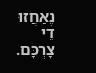נֶאַחֲזוּ
דֵי צָרְכָּם.